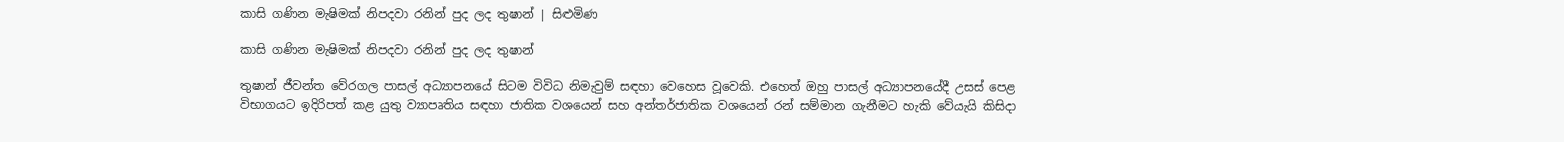කාසි ගණින මැෂිමක් නිපදවා රනින් පුද ලද තුෂාන් | සිළුමිණ

කාසි ගණින මැෂිමක් නිපදවා රනින් පුද ලද තුෂාන්

තුෂාන් ජීවන්ත වේරගල පාසල් අධ්‍යාපනයේ සිටම විවිධ නිමැවුම් සඳහා වෙහෙස වූවෙකි. එහෙත් ඔහු පාසල් අධ්‍යාපනයේදී උසස් පෙළ විභාගයට ඉදිරිපත් කළ යුතු ව්‍යාපෘතිය සඳහා ජාතික වශයෙන් සහ අන්තර්ජාතික වශයෙන් රන් සම්මාන ගැනීමට හැකි වේයැයි කිසිදා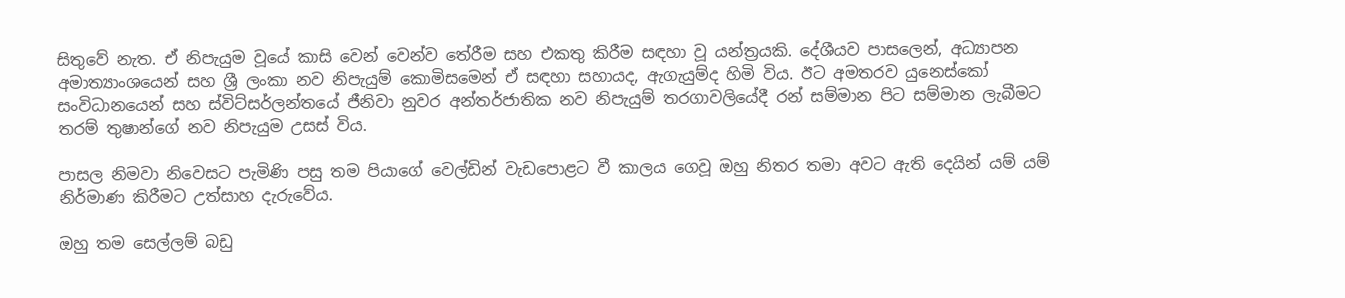සිතුවේ නැත. ඒ නිපැයුම වූයේ කාසි වෙන් වෙන්ව තේරීම සහ එකතු කිරීම සඳහා වූ යන්ත්‍රයකි. දේශීයව පාසලෙන්, අධ්‍යාපන අමාත්‍යාංශයෙන් සහ ශ්‍රී ලංකා නව නිපැයුම් කොමිසමෙන් ඒ සඳහා සහායද, ඇගැයුම්ද හිමි විය. ඊට අමතරව යුනෙස්කෝ සංවිධානයෙන් සහ ස්විට්සර්ලන්තයේ ජීනිවා නුවර අන්තර්ජාතික නව නිපැයුම් තරගාවලියේදී රන් සම්මාන පිට සම්මාන ලැබීමට තරම් තුෂාන්ගේ නව නිපැයුම උසස් විය.

පාසල නිමවා නිවෙසට පැමිණි පසු තම පියාගේ වෙල්ඩින් වැඩපොළට වී කාලය ගෙවූ ඔහු නිතර තමා අවට ඇති දෙයින් යම් යම් නිර්මාණ කිරීමට උත්සාහ දැරුවේය.

ඔහු තම සෙල්ලම් බඩු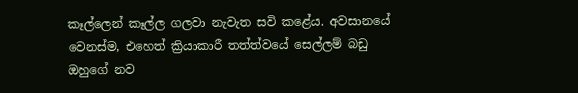කෑල්ලෙන් කෑල්ල ගලවා නැවැත සවි ක‍ළේය. අවසානයේ වෙනස්ම, එහෙත් ක්‍රියාකාරී තත්ත්වයේ සෙල්ලම් බඩු ඔහුගේ නව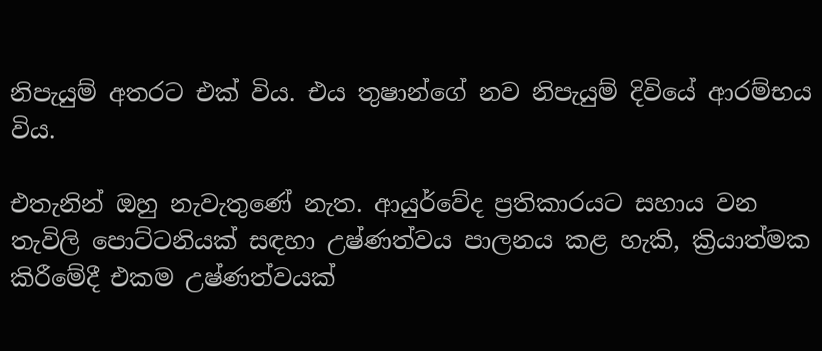නිපැයුම් අතරට එක් විය. එය තුෂාන්ගේ නව නිපැයුම් දිවියේ ආරම්භය විය.

එතැනින් ඔහු නැවැතුණේ නැත. ආයුර්වේද ප්‍රතිකාරයට සහාය වන තැවිලි පොට්ටනියක් සඳහා උෂ්ණත්වය පාලනය කළ හැකි, ක්‍රියාත්මක කිරීමේදී එකම උෂ්ණත්වයක්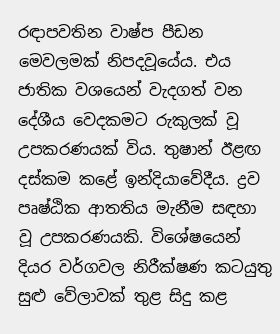රඳාපවතින වාෂ්ප පීඩන මෙවලමක් නිපදවූයේය. එය ජාතික වශයෙන් වැදගත් වන දේශීය වෙදකමට රුකුලක් වූ උපකරණයක් විය. තුෂාන් ඊළඟ දස්කම කළේ ඉන්දියාවේදීය. ද්‍රව පෘෂ්ඨික ආතතිය මැනීම සඳහා වූ උපකරණයකි. විශේෂයෙන් දියර වර්ගවල නිරීක්ෂණ කටයුතු සුළු වේලාවක් තුළ සිදු කළ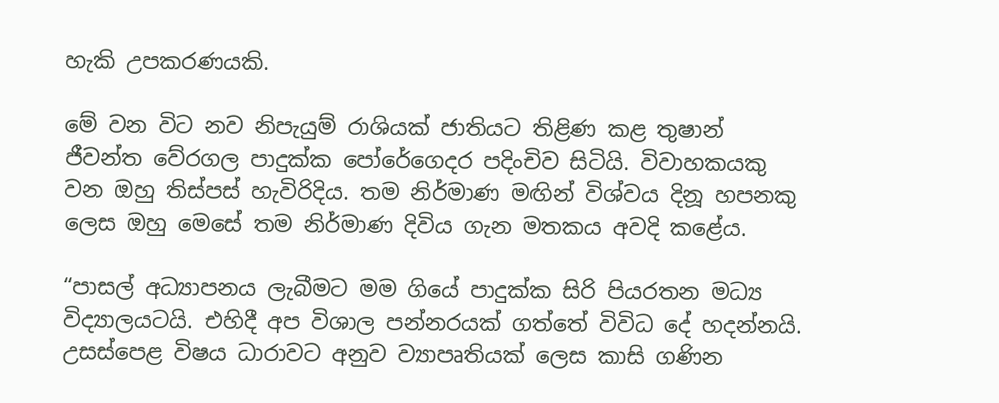හැකි උපකරණයකි.

මේ වන විට නව නිපැයුම් රාශියක් ජාතියට තිළිණ කළ තුෂාන් ජීවන්ත වේරගල පාදුක්ක පෝරේගෙදර පදිංචිව සිටියි. විවාහකයකු වන ඔහු තිස්පස් හැවිරිදිය. තම නිර්මාණ මඟින් විශ්වය දිනූ හපනකු ලෙස ඔහු මෙසේ තම නිර්මාණ දිවිය ගැන මතකය අවදි කළේය.

“පාසල් අධ්‍යාපනය ලැබීමට මම ගියේ පාදුක්ක සිරි පියරතන මධ්‍ය විද්‍යාලයටයි. එහිදී අප විශාල පන්නරයක් ගත්තේ විවිධ දේ හදන්නයි. උසස්පෙළ විෂය ධාරාවට අනුව ව්‍යාපෘතියක් ලෙස කාසි ගණින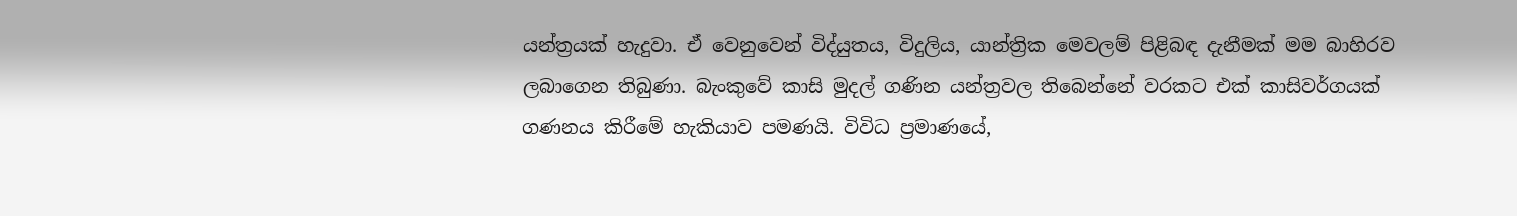යන්ත්‍රයක් හැදුවා. ඒ වෙනුවෙන් විද්යුතය, විදුලිය, යාන්ත්‍රික මෙවලම් පිළිබඳ දැනීමක් මම බාහිරව ලබාගෙන තිබුණා. බැංකුවේ කාසි මුදල් ගණින යන්ත්‍රවල තිබෙන්නේ වරකට එක් කාසිවර්ගයක් ගණනය කිරීමේ හැකියාව පමණයි. විවිධ ප්‍රමාණයේ,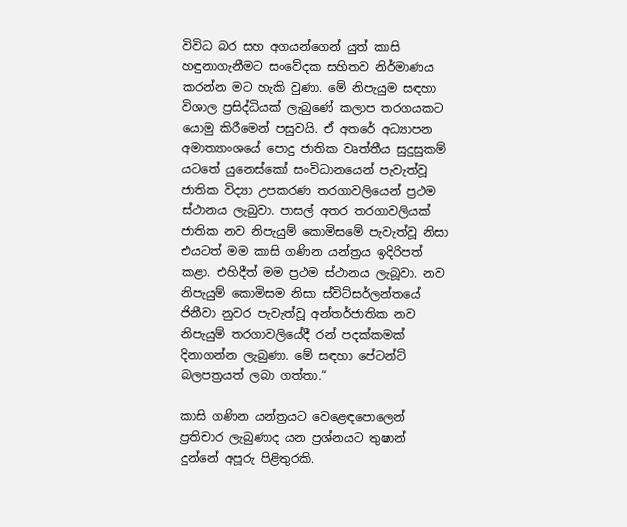විවිධ බර සහ අගයන්ගෙන් යුත් කාසි හඳුනාගැනීමට සංවේදක සහිතව නිර්මාණය කරන්න මට හැකි වුණා. මේ නිපැයුම සඳහා විශාල ප්‍රසිද්ධියක් ලැබුණේ කලාප තරගයකට යොමු කිරීමෙන් පසුවයි. ඒ අතරේ අධ්‍යාපන අමාත්‍යාංශයේ පොදු ජාතික වෘත්තීය සුදුසුකම් යටතේ යුනෙස්කෝ සංවිධානයෙන් පැවැත්වූ ජාතික විද්‍යා උපකරණ තරගාවලියෙන් ප්‍රථම ස්ථානය ලැබුවා. පාසල් අතර තරගාවලියක් ජාතික නව නිපැයුම් කොමිසමේ පැවැත්වූ නිසා එයටත් මම කාසි ගණින යන්ත්‍රය ඉදිරිපත් කළා. එහිදීත් මම ප්‍රථම ස්ථානය ලැබූවා. නව නිපැයුම් කොමිසම නිසා ස්විට්සර්ලන්තයේ ජිනීවා නුවර පැවැත්වූ අන්තර්ජාතික නව නිපැයුම් තරගාවලියේදී රන් පදක්කමක් දිනාගන්න ලැබුණා. මේ සඳහා පේටන්ට් බලපත්‍රයත් ලබා ගත්තා.“

කාසි ගණින යන්ත්‍රයට වෙළෙඳපොලෙන් ප්‍රතිචාර ලැබුණාද යන ප්‍රශ්නයට තුෂාන් දුන්නේ අපූරු පිළිතුරකි.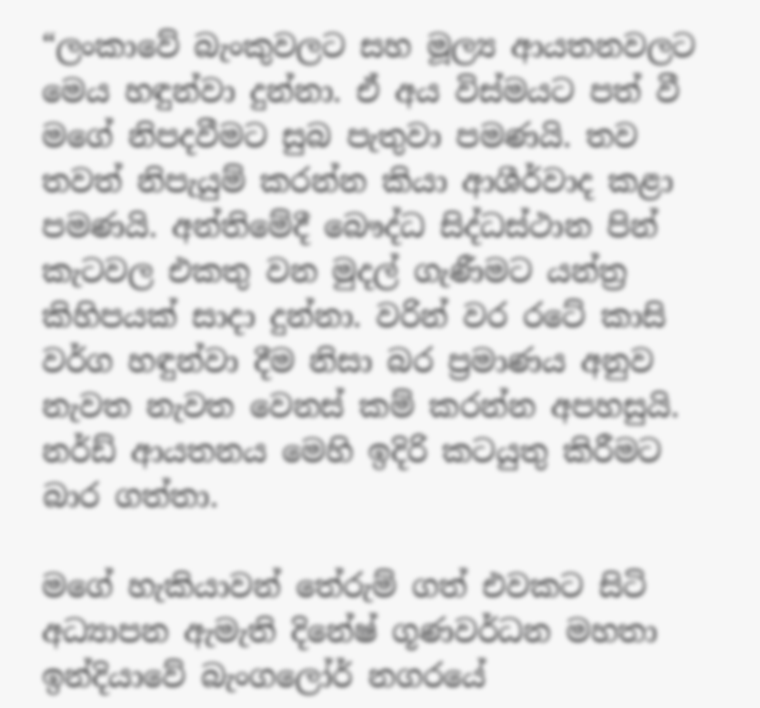“ලංකාවේ බැංකුවලට සහ මූල්‍ය ආයතනවලට මෙය හඳුන්වා දුන්නා. ඒ අය විස්මයට පත් වී මගේ නිපදවීමට සුබ පැතුවා පමණයි. තව තවත් නිපැයුම් කරන්න කියා ආශීර්වාද කළා පමණයි. අන්තිමේදී බෞද්ධ සිද්ධස්ථාන පින් කැටවල එකතු වන මුදල් ගැණීමට යන්ත්‍ර කිහිපයක් සාදා දුන්නා. වරින් වර රටේ කාසි වර්ග හඳුන්වා දීම නිසා බර ප්‍රමාණය අනුව නැවත නැවත වෙනස් කම් කරන්න අපහසුයි. නර්ඩ් ආයතනය මෙහි ඉදිරි කටයුතු කිරීමට බාර ගත්තා.

මගේ හැකියාවන් තේරුම් ගත් එවකට සිටි අධ්‍යාපන ඇමැති දිනේෂ් ගූණවර්ධන මහතා ඉන්දියාවේ බැංගලෝර් නගරයේ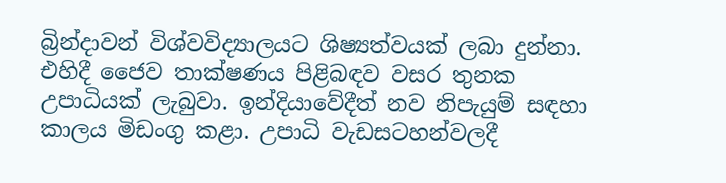බ්‍රින්දාවන් විශ්වවිද්‍යාලයට ශිෂ්‍යත්වයක් ලබා දුන්නා. එහිදී ජෛව තාක්ෂණය පිළිබඳව වසර තුනක උපාධියක් ලැබුවා. ඉන්දියාවේදීත් නව නිපැයුම් සඳහා කාලය මිඩංගු කළා. උපාධි වැඩසටහන්වලදී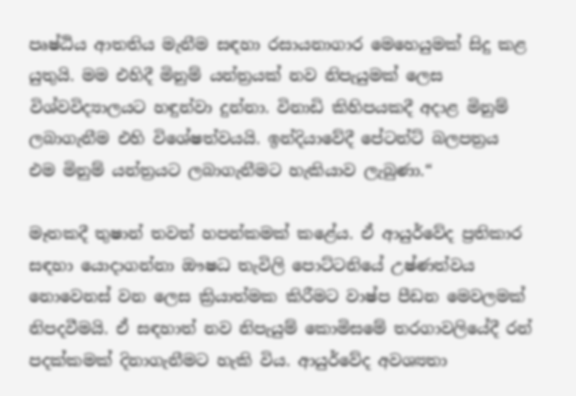පෘෂ්ඨිය ආතතිය මැනීම සඳහා රසායනාගාර මෙහෙයුමක් සිදු කළ යුතුයි. මම එහිදී මිනුම් යන්ත්‍රයක් නව නිපැයුමක් ලෙස විශ්වවිද්‍යාලයට හඳුන්වා දුන්නා. විනාඩි කිහිපයකදී අදාළ මිනුම් ලබාගැනීම එහි විශේෂත්වයයි. ඉන්දියාවේදී පේටන්ට් බලපත්‍රය එම මිනුම් යන්ත්‍රයට ලබාගැනීමට හැකියාව ලැබුණා.“

මෑතකදී තුෂාන් තවත් හපන්කමක් කළේය. ඒ ආයුර්වේද ප්‍රතිකාර සඳහා යොදාගන්නා ඖෂධ තැවිලි පොට්ටනියේ උෂ්ණත්වය නොවෙනස් වන ලෙස ක්‍රියාත්මක කිරීමට වාෂ්ප පීඩන මෙවලමක් නිපදවීමයි. ඒ සඳහාත් නව නිපැයුම් කොමිසමේ තරගාවලියේදී රන් පදක්කමක් දිනාගැනීමට හැකි විය. ආයුර්වේද අවශ්‍යතා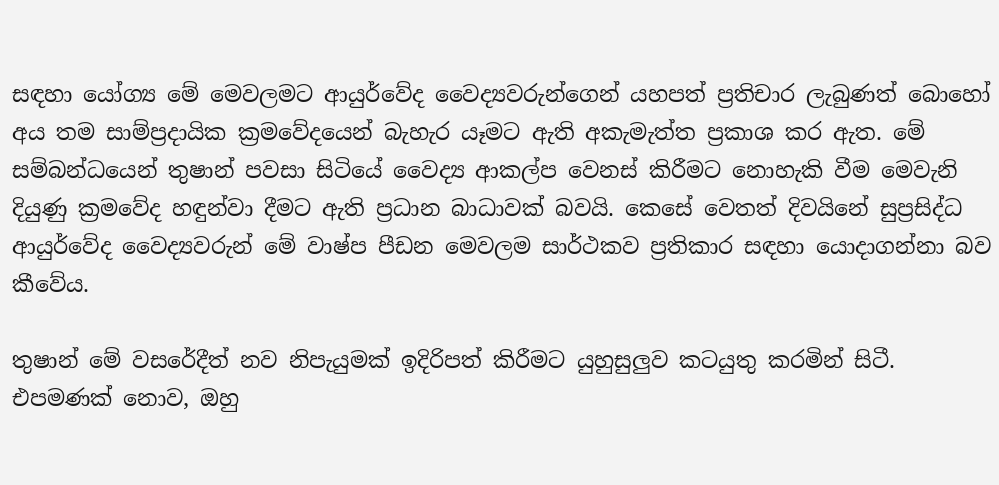සඳහා යෝග්‍ය මේ මෙවලමට ආයුර්වේද වෛද්‍යවරුන්ගෙන් යහපත් ප්‍රතිචාර ලැබුණත් බොහෝ අය තම සාම්ප්‍රදායික ක්‍රමවේදයෙන් බැහැර යෑමට ඇති අකැමැත්ත ප්‍රකාශ කර ඇත. මේ සම්බන්ධයෙන් තුෂාන් පවසා සිටියේ වෛද්‍ය ආකල්ප වෙනස් කිරීමට නොහැකි වීම මෙවැනි දියුණු ක්‍රමවේද හඳුන්වා දීමට ඇති ප්‍රධාන බාධාවක් බවයි. කෙසේ වෙතත් දිවයිනේ සුප්‍රසිද්ධ ආයුර්වේද වෛද්‍යවරුන් මේ වාෂ්ප පීඩන මෙවලම සාර්ථකව ප්‍රතිකාර සඳහා යොදාගන්නා බව කීවේය.

තුෂාන් මේ වසරේදීත් නව නිපැයුමක් ඉදිරිපත් කිරීමට යුහුසුලුව කටයුතු කරමින් සිටී. එපමණක් නොව, ඔහු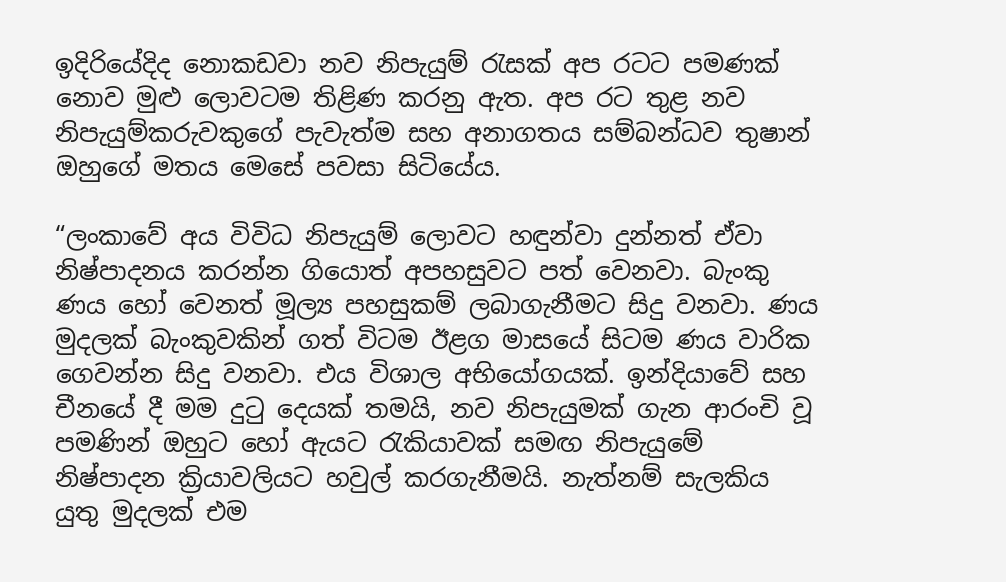ඉදිරියේදිද නොකඩවා නව නිපැයුම් රැසක් අප රටට පමණක් නොව මුළු ලොවටම තිළිණ කරනු ඇත. අප රට තුළ නව නිපැයුම්කරුවකුගේ පැවැත්ම සහ අනාගතය සම්බන්ධව තුෂාන් ඔහුගේ මතය මෙසේ පවසා සිටියේය.

“ලංකාවේ අය විවිධ නිපැයුම් ලොවට හඳුන්වා දුන්නත් ඒවා නිෂ්පාදනය කරන්න ගියොත් අපහසුවට පත් වෙනවා. බැංකු ණය හෝ වෙනත් මූල්‍ය පහසුකම් ලබාගැනීමට සිදු වනවා. ණය මුදලක් බැංකුවකින් ගත් විටම ඊළග මාසයේ සිටම ණය වාරික ගෙවන්න සිදු වනවා. එය විශාල අභියෝගයක්. ඉන්දියාවේ සහ චීනයේ දී මම දුටු දෙයක් තමයි, නව නිපැයුමක් ගැන ආරංචි වූ පමණින් ඔහුට හෝ ඇයට රැකියාවක් සමඟ නිපැයුමේ නිෂ්පාදන ක්‍රියාවලියට හවුල් කරගැනීමයි. නැත්නම් සැලකිය යුතු මුදලක් එම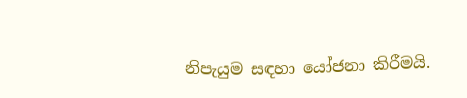නිපැයුම සඳහා යෝජනා කිරීමයි.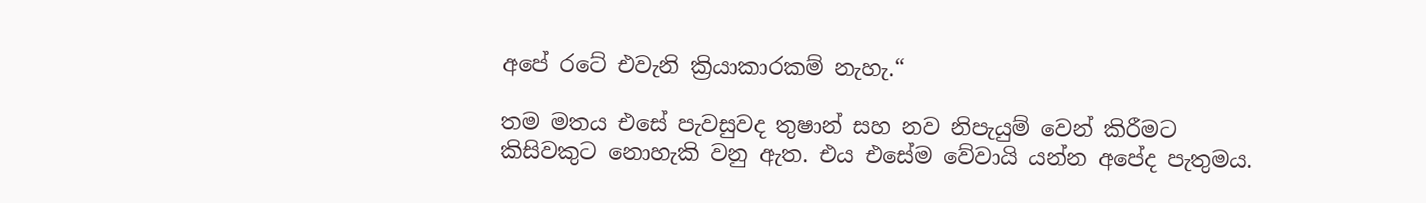අපේ රටේ එවැනි ක්‍රියාකාරකම් නැහැ.“

තම මතය එසේ පැවසුවද තුෂාන් සහ නව නිපැයුම් වෙන් කිරීමට කිසිවකුට නොහැකි වනු ඇත. එය එසේම වේවායි යන්න අපේද පැතුමය.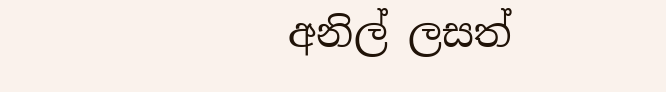අනිල් ලසත්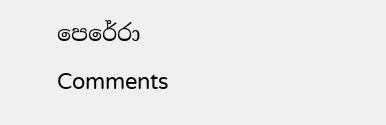පෙරේරා

Comments